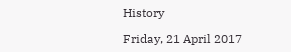History

Friday, 21 April 2017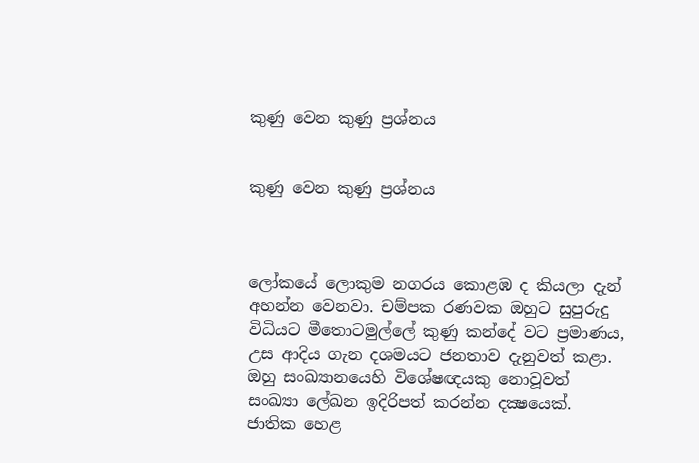කුණු වෙන කුණු ප්‍රශ්නය


කුණු වෙන කුණු ප්‍රශ්නය



ලෝකයේ ලොකුම නගරය කොළඹ ද කියලා දැන් අහන්න වෙනවා. චම්පක රණවක ඔහුට සුපුරුදු විධියට මීතොටමුල්ලේ කුණු කන්දේ වට ප්‍රමාණය, උස ආදිය ගැන දශමයට ජනතාව දැනුවත් කළා. ඔහු සංඛ්‍යානයෙහි විශේෂඥයකු නොවූවත් සංඛ්‍යා ලේඛන ඉදිරිපත් කරන්න දක්‍ෂයෙක්. ජාතික හෙළ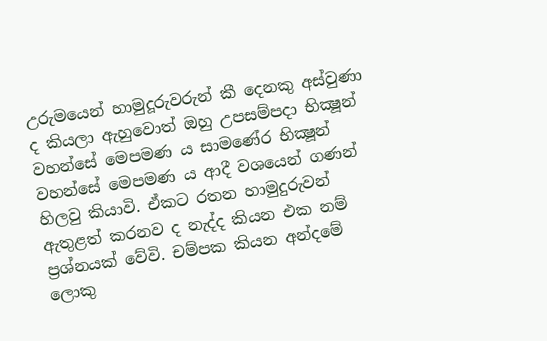උරුමයෙන් හාමුදූරුවරුන් කී දෙනකු අස්වුණා ද කියලා ඇහුවොත් ඔහු උපසම්පදා භික්‍ෂූන් වහන්සේ මෙපමණ ය සාමණේර භික්‍ෂූන් වහන්සේ මෙපමණ ය ආදී වශයෙන් ගණන් හිලවු කියාවි. ඒකට රතන හාමුදුරුවන් ඇතුළත් කරනව ද නැද්ද කියන එක නම් ප්‍රශ්නයක් වේවි. චම්පක කියන අන්දමේ ලොකු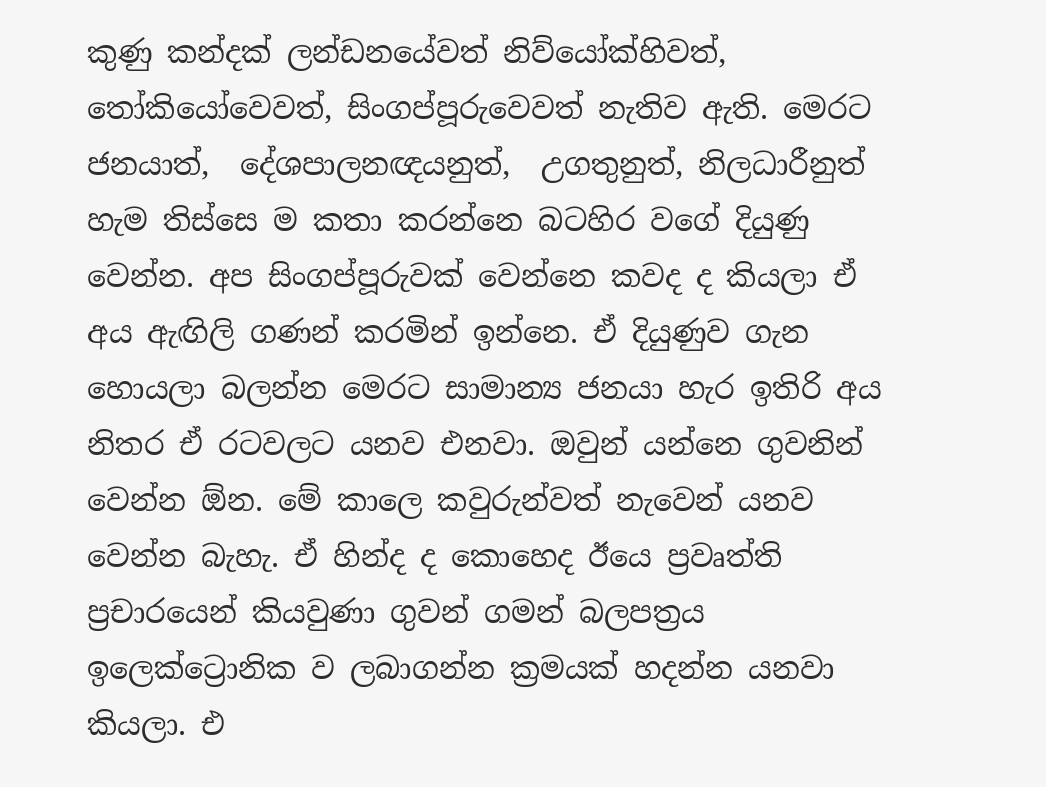කුණු කන්දක් ලන්ඩනයේවත් නිව්යෝක්හිවත්, තෝකියෝවෙවත්, සිංගප්පූරුවෙවත් නැතිව ඇති. මෙරට ජනයාත්,  දේශපාලනඥයනුත්,  උගතුනුත්, නිලධාරීනුත් හැම තිස්සෙ ම කතා කරන්නෙ බටහිර වගේ දියුණු වෙන්න. අප සිංගප්පූරුවක් වෙන්නෙ කවද ද කියලා ඒ අය ඇඟිලි ගණන් කරමින් ඉන්නෙ. ඒ දියුණුව ගැන හොයලා බලන්න මෙරට සාමාන්‍ය ජනයා හැර ඉතිරි අය නිතර ඒ රටවලට යනව එනවා. ඔවුන් යන්නෙ ගුවනින් වෙන්න ඕන. මේ කාලෙ කවුරුන්වත් නැවෙන් යනව වෙන්න බැහැ. ඒ හින්ද ද කොහෙද ඊයෙ ප්‍රවෘත්ති ප්‍රචාරයෙන් කියවුණා ගුවන් ගමන් බලපත්‍රය ඉලෙක්ට්‍රොනික ව ලබාගන්න ක්‍රමයක් හදන්න යනවා කියලා. එ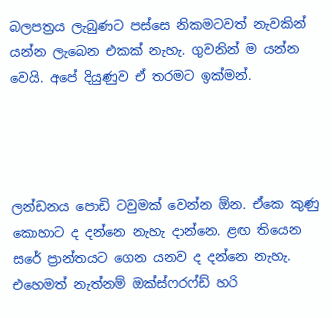බලපත්‍රය ලැබුණට පස්සෙ නිකමටවත් නැවකින් යන්න ලැබෙන එකක් නැහැ. ගුවනින් ම යන්න වෙයි. අපේ දියුණුව ඒ තරමට ඉක්මන්.




ලන්ඩනය පොඩි ටවුමක් වෙන්න ඕන. ඒකෙ කුණු කොහාට ද දන්නෙ නැහැ දාන්නෙ. ළඟ තියෙන සරේ ප්‍රාන්තයට ගෙන යනව ද දන්නෙ නැහැ. එහෙමත් නැත්නම් ඔක්ස්ෆරෆ්ඩ් හරි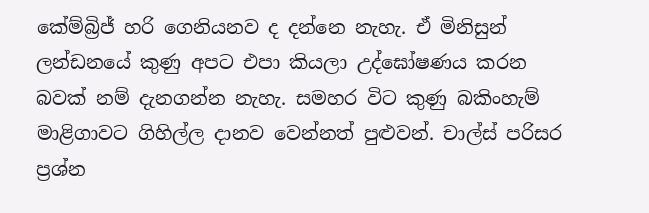කේම්බ්‍රිජ් හරි ගෙනියනව ද දන්නෙ නැහැ. ඒ මිනිසුන් ලන්ඩනයේ කුණු අපට එපා කියලා උද්ඝෝෂණය කරන බවක් නම් දැනගන්න නැහැ. සමහර විට කුණු බකිංහැම් මාළිගාවට ගිහිල්ල දානව වෙන්නත් පුළුවන්. චාල්ස් පරිසර ප්‍රශ්න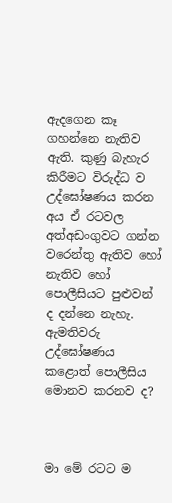ඇදගෙන කෑ ගහන්නෙ නැතිව ඇති. කුණු බැහැර කිරීමට විරුද්ධ ව උද්ඝෝෂණය කරන අය ඒ රටවල අත්අඩංගුවට ගන්න වරෙන්තු ඇතිව හෝ නැතිව හෝ පොලීසියට පුළුවන් ද දන්නෙ නැහැ. ඇමතිවරු උද්ඝෝෂණය කළොත් පොලීසිය මොනව කරනව ද?



මා මේ රටට ම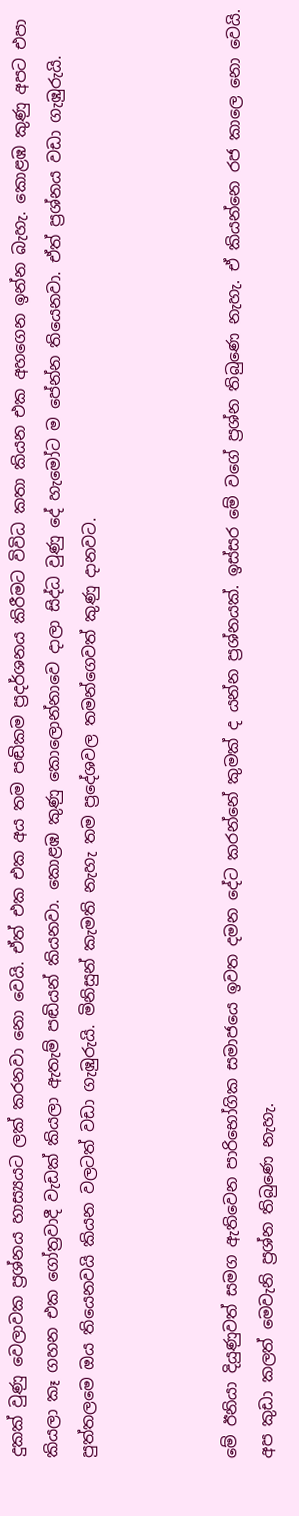දුකක් වුණු වෙලාවක ප්‍රශ්නය හාස්‍යයට ලක් කරනවා නො වෙයි. ඒත් එක එක අය තම පඬිකම ප්‍රදර්ශනය කිරීමට විවිධ කතා කියන එක අහගෙන ඉන්න බැහැ. කොළඹ කුණු අපට එපා කියලා කෑ ගහන එක ගෝත්‍රවාදී වැඩක් කියලා ඇතැම් පඬියන් කියනවා. කොළඹ කුණු කොලොන්නාවෙ දාලා සිද්ධ වුණු දේ හැමෝට ම පේන්න තියෙනවා. ඒත් ප්‍රශ්නය වඩා ගැඹුරුයි. පුත්තලමෙ ඔය තියෙනවයි කියන වලටත් වඩා ගැඹුරුයි. මිනිසුන් කැමති නැහැ තම ප්‍රදේශවල තමන්ගෙවත් කුණු දානවට.



මේ ඊනියා දියුණුවත් සමග ඇතිවෙන පාරිභෝගික සමාජයෙ ඉවත දමන දේට කරන්නේ කුමක් ද යන්න ප්‍රශ්නයක්. ඉස්සර මේ වගේ ප්‍රශ්න තිබුණෙ නැහැ. ඒ කියන්නෙ රජ කාලෙ නො වෙයි. අප කුඩා කලත් මෙවැනි ප්‍රශ්න තිබුණෙ නැහැ.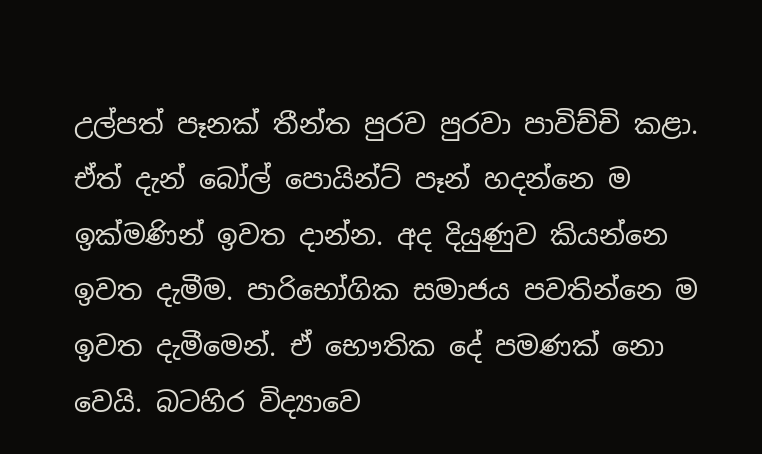උල්පත් පෑනක් තීන්ත පුරව පුරවා පාවිච්චි කළා. ඒත් දැන් බෝල් පොයින්ට් පෑන් හදන්නෙ ම ඉක්මණින් ඉවත දාන්න. අද දියුණුව කියන්නෙ ඉවත දැමීම. පාරිභෝගික සමාජය පවතින්නෙ ම ඉවත දැමීමෙන්. ඒ භෞතික දේ පමණක් නො වෙයි. බටහිර විද්‍යාවෙ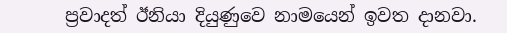ප්‍රවාදත් ඊනියා දියුණුවෙ නාමයෙන් ඉවත දානවා.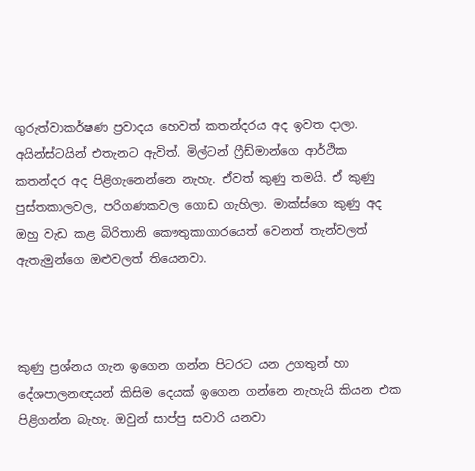ගුරුත්වාකර්ෂණ ප්‍රවාදය හෙවත් කතන්දරය අද ඉවත දාලා. අයින්ස්ටයින් එතැනට ඇවිත්. මිල්ටන් ෆ්‍රීඩ්මාන්ගෙ ආර්ථික කතන්දර අද පිළිගැනෙන්නෙ නැහැ. ඒවත් කුණු තමයි. ඒ කුණු පුස්තකාලවල, පරිගණකවල ගොඩ ගැහිලා. මාක්ස්ගෙ කුණු අද ඔහු වැඩ කළ බිරිතානි කෞතුකාගාරයෙත් වෙනත් තැන්වලත් ඇතැමුන්ගෙ ඔළුවලත් තියෙනවා.



කුණු ප්‍රශ්නය ගැන ඉගෙන ගන්න පිටරට යන උගතුන් හා දේශපාලනඥයන් කිසිම දෙයක් ඉගෙන ගන්නෙ නැහැයි කියන එක පිළිගන්න බැහැ. ඔවුන් සාප්පු සවාරි යනවා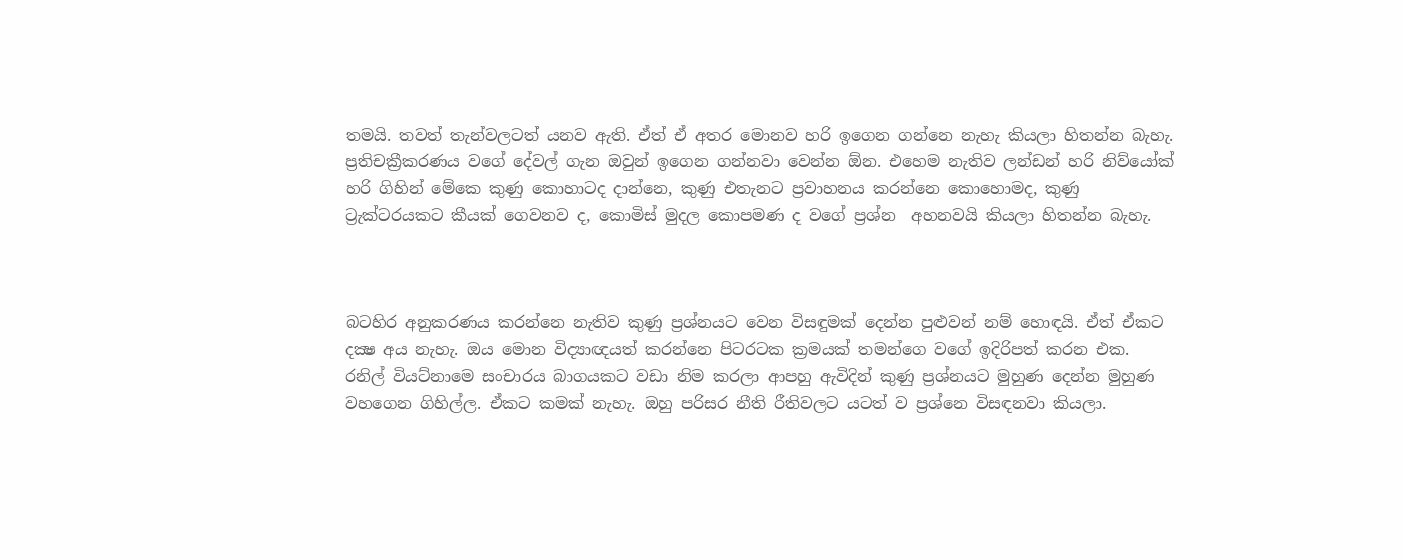තමයි. තවත් තැන්වලටත් යනව ඇති. ඒත් ඒ අතර මොනව හරි ඉගෙන ගන්නෙ නැහැ කියලා හිතන්න බැහැ. ප්‍රතිචක්‍රීකරණය වගේ දේවල් ගැන ඔවුන් ඉගෙන ගන්නවා වෙන්න ඕන. එහෙම නැතිව ලන්ඩන් හරි නිව්යෝක් හරි ගිහින් මේකෙ කුණු කොහාටද දාන්නෙ, කුණු එතැනට ප්‍රවාහනය කරන්නෙ කොහොමද, කුණු ට්‍රැක්ටරයකට කීයක් ගෙවනව ද, කොමිස් මුදල කොපමණ ද වගේ ප්‍රශ්න  අහනවයි කියලා හිතන්න බැහැ.



බටහිර අනුකරණය කරන්නෙ නැතිව කුණු ප්‍රශ්නයට වෙන විසඳුමක් දෙන්න පුළුවන් නම් හොඳයි. ඒත් ඒකට දක්‍ෂ අය නැහැ. ඔය මොන විද්‍යාඥයත් කරන්නෙ පිටරටක ක්‍රමයක් තමන්ගෙ වගේ ඉදිරිපත් කරන එක. රනිල් වියට්නාමෙ සංචාරය බාගයකට වඩා නිම කරලා ආපහු ඇවිදින් කුණු ප්‍රශ්නයට මුහුණ දෙන්න මුහුණ වහගෙන ගිහිල්ල. ඒකට කමක් නැහැ. ඔහු පරිසර නීති රීතිවලට යටත් ව ප්‍රශ්නෙ විසඳනවා කියලා.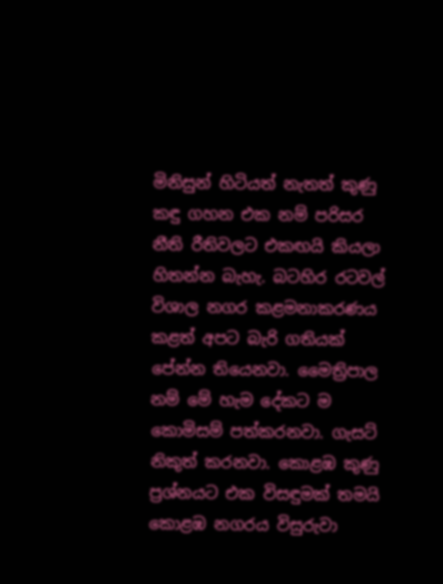මිනිසුන් හිටියත් නැතත් කුණු කඳු ගහන එක නම් පරිසර නීති රීතිවලට එකඟයි කියලා හිතන්න බැහැ. බටහිර රටවල් විශාල නගර කළමනාකරණය කළත් අපට බැරි ගතියක් පේන්න තියෙනවා. මෛත්‍රිපාල නම් මේ හැම දේකට ම කොමිසම් පත්කරනවා. ගැසට් නිකුත් කරනවා. කොළඹ කුණු ප්‍රශ්නයට එක විසඳුමක් තමයි කොළඹ නගරය විසුරුවා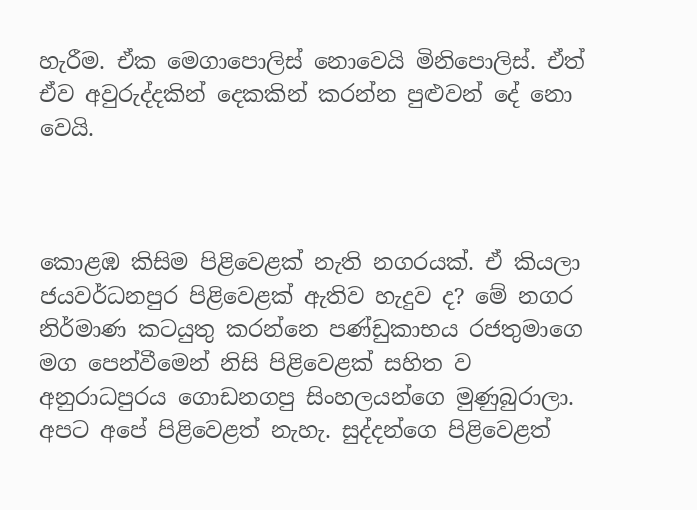හැරීම. ඒක මෙගාපොලිස් නොවෙයි මිනිපොලිස්. ඒත් ඒව අවුරුද්දකින් දෙකකින් කරන්න පුළුවන් දේ නො වෙයි.



කොළඹ කිසිම පිළිවෙළක් නැති නගරයක්. ඒ කියලා ජයවර්ධනපුර පිළිවෙළක් ඇතිව හැදුව ද? මේ නගර නිර්මාණ කටයුතු කරන්නෙ පණ්ඩුකාභය රජතුමාගෙ මග පෙන්වීමෙන් නිසි පිළිවෙළක් සහිත ව අනුරාධපුරය ගොඩනගපු සිංහලයන්ගෙ මුණුබුරාලා. අපට අපේ පිළිවෙළත් නැහැ. සුද්දන්ගෙ පිළිවෙළත්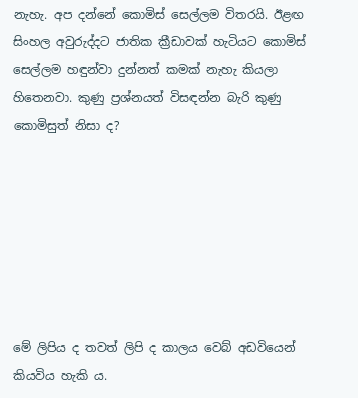නැහැ. අප දන්නේ කොමිස් සෙල්ලම විතරයි. ඊළඟ සිංහල අවුරුද්දට ජාතික ක්‍රීඩාවක් හැටියට කොමිස් සෙල්ලම හඳුන්වා දුන්නත් කමක් නැහැ කියලා හිතෙනවා. කුණු ප්‍රශ්නයත් විසඳන්න බැරි කුණු කොමිසුත් නිසා ද?







මේ ලිපිය ද තවත් ලිපි ද කාලය වෙබ් අඩවියෙන් කියවිය හැකි ය.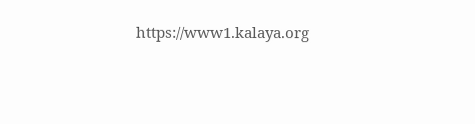https://www1.kalaya.org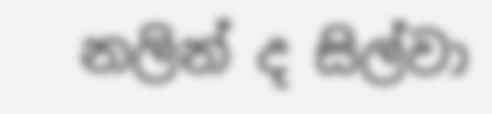නලින් ද සිල්වා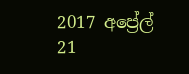2017 අප්‍රේල් 21